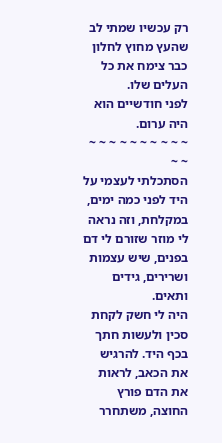רק עכשיו שמתי לב שהעץ מחוץ לחלון כבר צימח את כל העלים שלו.
לפני חודשיים הוא היה ערום.
~ ~ ~ ~ ~ ~ ~ ~ ~ ~ ~ ~
הסתכלתי לעצמי על היד לפני כמה ימים, במקלחת, וזה נראה לי מוזר שזורם לי דם בפנים, שיש עצמות ושרירים, גידים ותאים.
היה לי חשק לקחת סכין ולעשות חתך בכף היד. להרגיש את הכאב, לראות את הדם פורץ החוצה, משתחרר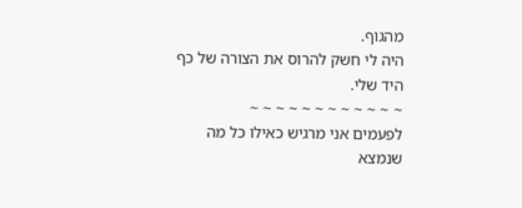מהגוף.
היה לי חשק להרוס את הצורה של כף היד שלי.
~ ~ ~ ~ ~ ~ ~ ~ ~ ~ ~ ~
לפעמים אני מרגיש כאילו כל מה שנמצא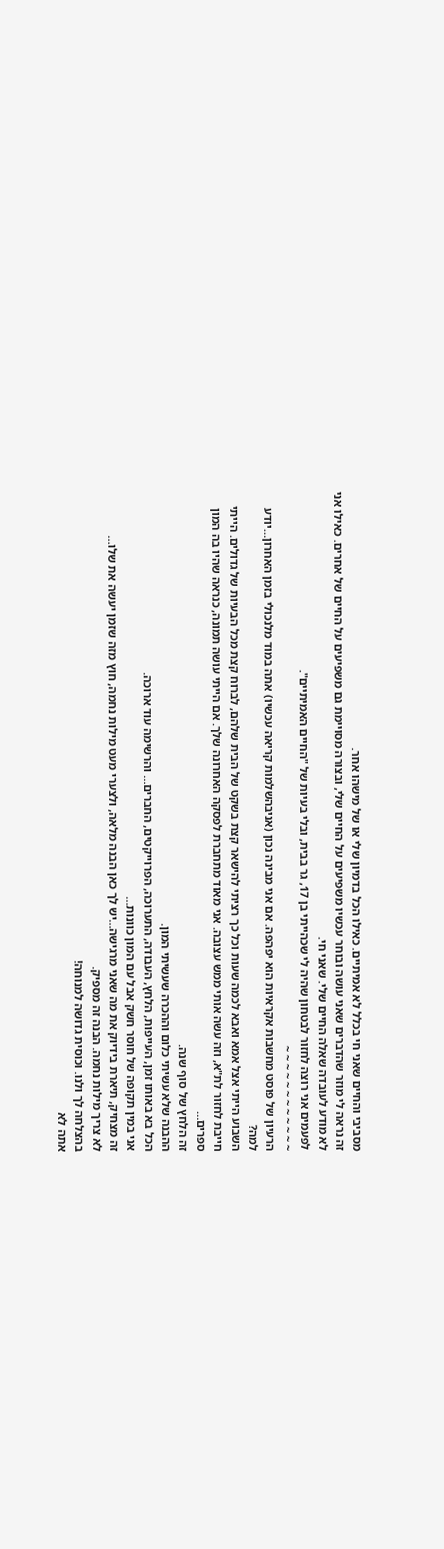מסביבי והחיים שאני חי בכלל לא אמיתיים. כאילו הכל בדמיון שלי או של מישהו אחר.
זה נראה לי מוזר שהדברים שאני עושה ובוחר עכשיו משפיעים על החיים שלי, ובצורה מסויימת גם משפיעים על החיים של אחרים. כאילו אני לא מודע לעובדה שאלה החיים שלי. שאני חי.
לפעמים אני רוצה לחזור לבטחון שהיה לי שכהייתי בן 17, גר בבית, ובלי בעיות של "החיים האמיתיים".
~ ~ ~ ~ ~ ~ ~ ~ ~ ~ ~ ~
הרעיון של פוסט מחשבות אקראיות הוא יפהפה. אם אני מבינה נכון (אניבהשלמות קריאה עכשיו) אתה במוד מלנכולי בזמן האחרון…יודע למה?
השבוע הייתי אצל אמא ואבא לכמה שעות וכל כך רציתי להישאר קצת בשקט של הבית שלהם, לברוח קצת מכל הבעיות של גדולים. הייתי חייבת לחזור לת"א, וזה עשה אותי ממש עצובה. אני מאוד מתחברת לפסקה האחרונה שלך. אם הייתי עושה תמונה, כנראה שהיו בה המון ספרים…
זה הלחץ של סוף שנה.
ההבנה שלא עשיתי כלום וההכרה שעשיתי המון.
הכל בא באותו זמן, העייפות, הלחץ, העבודה, התערוכה, הפרוייקטים, החברים… והרשימה עוד ארוכה.
אני במין תקופה של חוסר חשק אבל עם המון כוונות…
זה מצחיק, תיארת בידיוק את מה שאני מרגישה…יש לך כאן הבנה מלאה, ולצערי מעט מילות נחמה, חוץ מזה שזמן יעשה את שלו…
לא צריך מילות נחמה. הבנה זה מספיק.
בהצלחה לך ולנו. וכוסית גדושה למנוחה!
אתה לא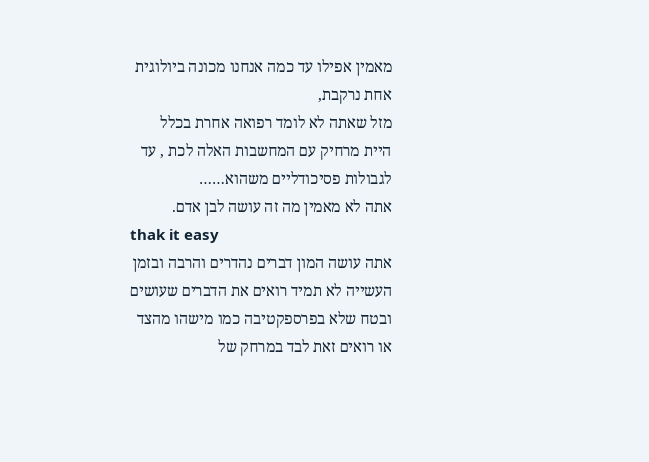מאמין אפילו עד כמה אנחנו מכונה ביולוגית אחת נרקבת,
מזל שאתה לא לומד רפואה אחרת בכלל היית מרחיק עם המחשבות האלה לכת , עד לגבולות פסיכודליים משהוא……
אתה לא מאמין מה זה עושה לבן אדם.
thak it easy
אתה עושה המון דברים נהדרים והרבה ובזמן העשייה לא תמיד רואים את הדברים שעושים ובטח שלא בפרספקטיבה כמו מישהו מהצד או רואים זאת לבד במרחק של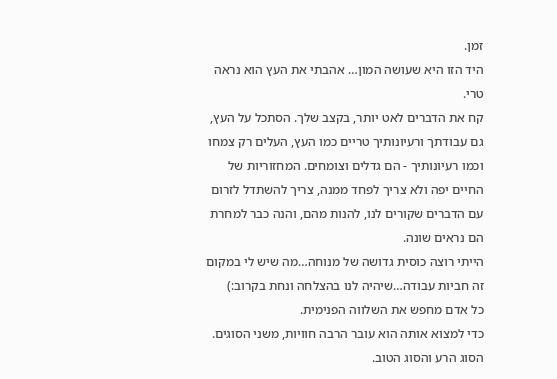זמן.
היד הזו היא שעושה המון… אהבתי את העץ הוא נראה טרי.
קח את הדברים לאט יותר, בקצב שלך. הסתכל על העץ, גם עבודתך ורעיונותיך טריים כמו העץ, העלים רק צמחו וכמו רעיונותיך - הם גדלים וצומחים. המחזוריות של החיים יפה ולא צריך לפחד ממנה, צריך להשתדל לזרום עם הדברים שקורים לנו, להנות מהם, והנה כבר למחרת הם נראים שונה.
הייתי רוצה כוסית גדושה של מנוחה…מה שיש לי במקום זה חביות עבודה…שיהיה לנו בהצלחה ונחת בקרוב:)
כל אדם מחפש את השלווה הפנימית.
כדי למצוא אותה הוא עובר הרבה חוויות, משני הסוגים.
הסוג הרע והסוג הטוב.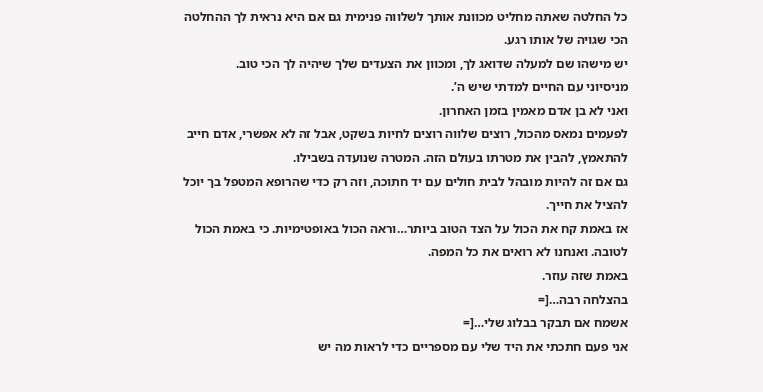כל החלטה שאתה מחליט מכוונת אותך לשלווה פנימית גם אם היא נראית לך ההחלטה הכי שגויה של אותו רגע.
יש מישהו שם למעלה שדואג לך, ומכוון את הצעדים שלך שיהיה לך הכי טוב.
מניסיוני עם החיים למדתי שיש ה’.
ואני לא בן אדם מאמין בזמן האחרון.
לפעמים נמאס מהכול, רוצים שלווה רוצים לחיות בשקט, אבל זה לא אפשרי, אדם חייב להתאמץ, להבין את מטרתו בעולם הזה. המטרה שנועדה בשבילו.
גם אם זה להיות מובהל לבית חולים עם יד חתוכה, וזה רק כדי שהרופא המטפל בך יוכל להציל את חייך.
אז באמת קח את הכול על הצד הטוב ביותר…וראה הכול באופטימיות. כי באמת הכול לטובה. ואנחנו לא רואים את כל המפה.
באמת שזה עוזר.
בהצלחה רבה…[=
אשמח אם תבקר בבלוג שלי…[=
אני פעם חתכתי את היד שלי עם מספריים כדי לראות מה יש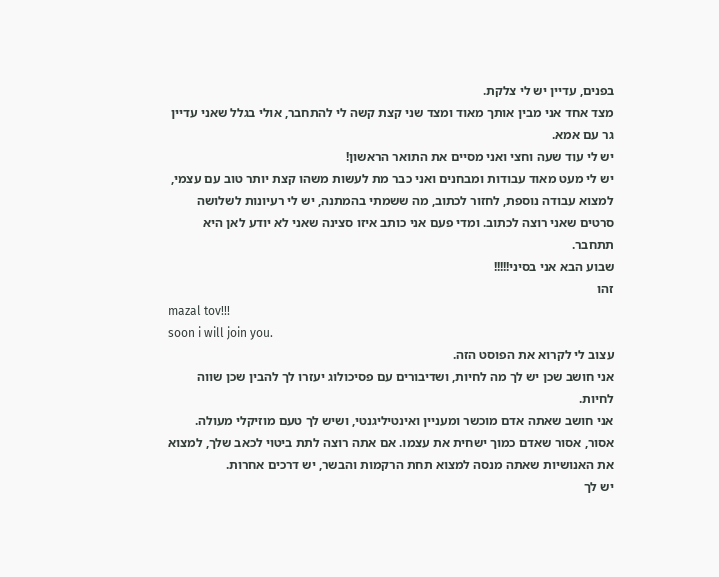בפנים, עדיין יש לי צלקת.
מצד אחד אני מבין אותך מאוד ומצד שני קצת קשה לי להתחבר, אולי בגלל שאני עדיין גר עם אמא.
יש לי עוד שעה וחצי ואני מסיים את התואר הראשון!
יש לי מעט מאוד עבודות ומבחנים ואני כבר מת לעשות משהו קצת יותר טוב עם עצמי, למצוא עבודה נוספת, לחזור לכתוב, מה ששמתי בהמתנה, יש לי רעיונות לשלושה סרטים שאני רוצה לכתוב. ומדי פעם אני כותב איזו סצינה שאני לא יודע לאן היא תתחבר.
שבוע הבא אני בסיני!!!!!
זהו
mazal tov!!!
soon i will join you.
עצוב לי לקרוא את הפוסט הזה.
אני חושב שכן יש לך מה לחיות, ושדיבורים עם פסיכולוג יעזרו לך להבין שכן שווה לחיות.
אני חושב שאתה אדם מוכשר ומעניין ואינטיליגנטי, ושיש לך טעם מוזיקלי מעולה. אסור, אסור שאדם כמוך ישחית את עצמו. אם אתה רוצה לתת ביטוי לכאב שלך, למצוא את האנושיות שאתה מנסה למצוא תחת הרקמות והבשר, יש דרכים אחרות.
יש לך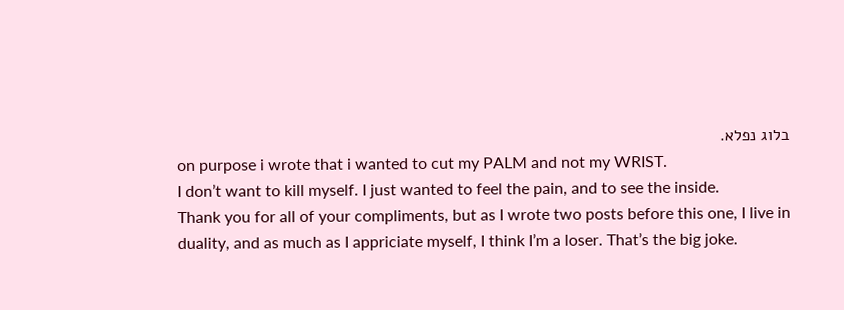בלוג נפלא.
on purpose i wrote that i wanted to cut my PALM and not my WRIST.
I don’t want to kill myself. I just wanted to feel the pain, and to see the inside.
Thank you for all of your compliments, but as I wrote two posts before this one, I live in duality, and as much as I appriciate myself, I think I’m a loser. That’s the big joke.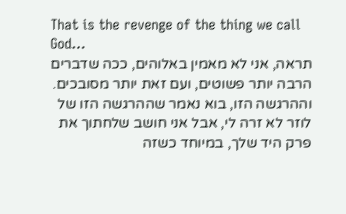That is the revenge of the thing we call God…
תראה, אני לא מאמין באלוהים, ככה שדברים הרבה יותר פשוטים, ועם זאת יותר מסובכים. וההרגשה הזו, בוא נאמר שההרגשה הזו של לוזר לא זרה לי, אבל אני חושב שלחתוך את פרק היד שלך, במיוחד כשזה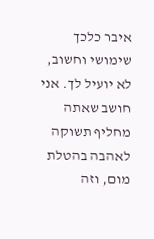איבר כלכך שימושי וחשוב, לא יועיל לך. אני חושב שאתה מחליף תשוקה לאהבה בהטלת מום, וזה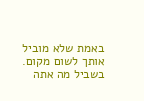באמת שלא מוביל אותך לשום מקום. בשביל מה אתה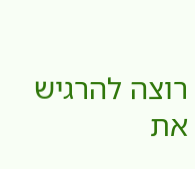רוצה להרגיש את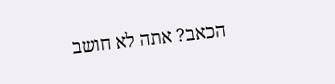הכאב? אתה לא חושב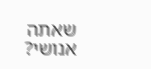שאתה אנושי?